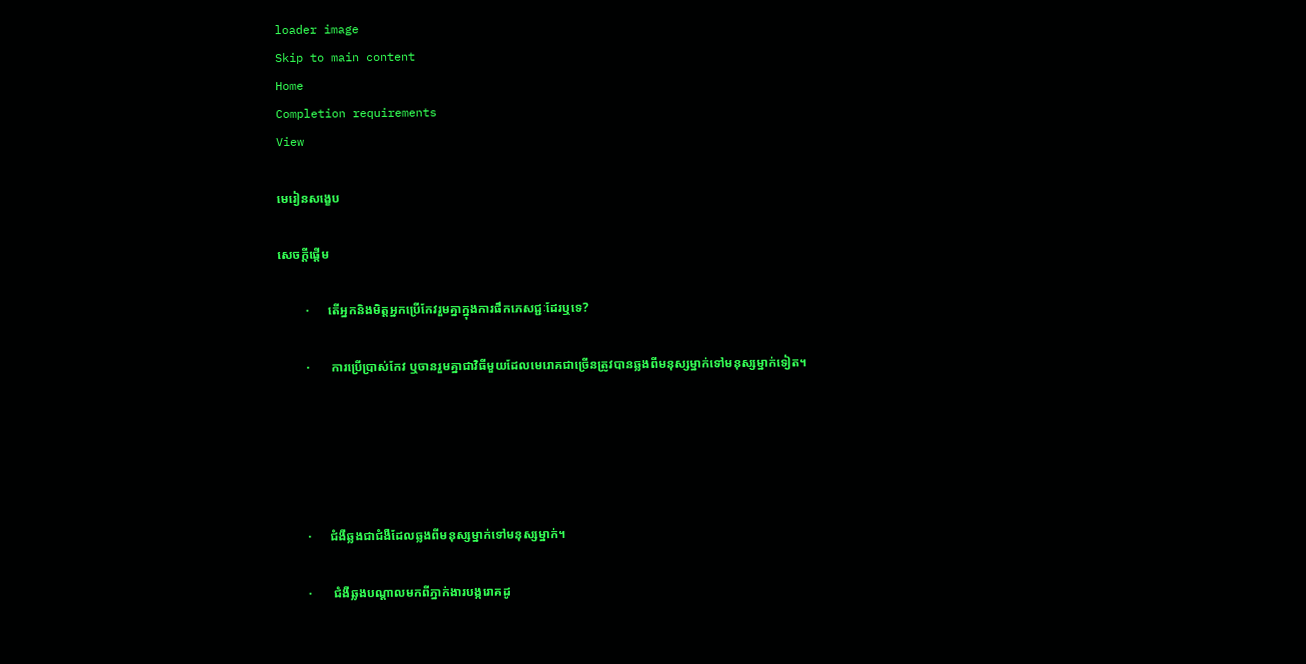loader image
Skip to main content
Home
Completion requirements
View

មេរៀនសង្ខេប

សេចក្ដីផ្ដើម

         ·      តើអ្នកនិងមិត្តអ្នកប្រើកែវរួមគ្នាក្នុងការផឹកភេសជ្ជៈដែរឬទេ?

         ·       ការប្រើប្រាស់កែវ ឬចានរួមគ្នាជាវិធីមួយដែលមេរោគជាច្រើនត្រូវបានឆ្លងពីមនុស្សម្នាក់ទៅមនុស្សម្នាក់ទៀត។





         ·      ជំងឺឆ្លងជាជំងឺដែលឆ្លងពីមនុស្សម្នាក់ទៅមនុស្សម្នាក់។

         ·       ជំងឺឆ្លងបណ្ដាលមកពីភ្នាក់ងារបង្ករោគដូ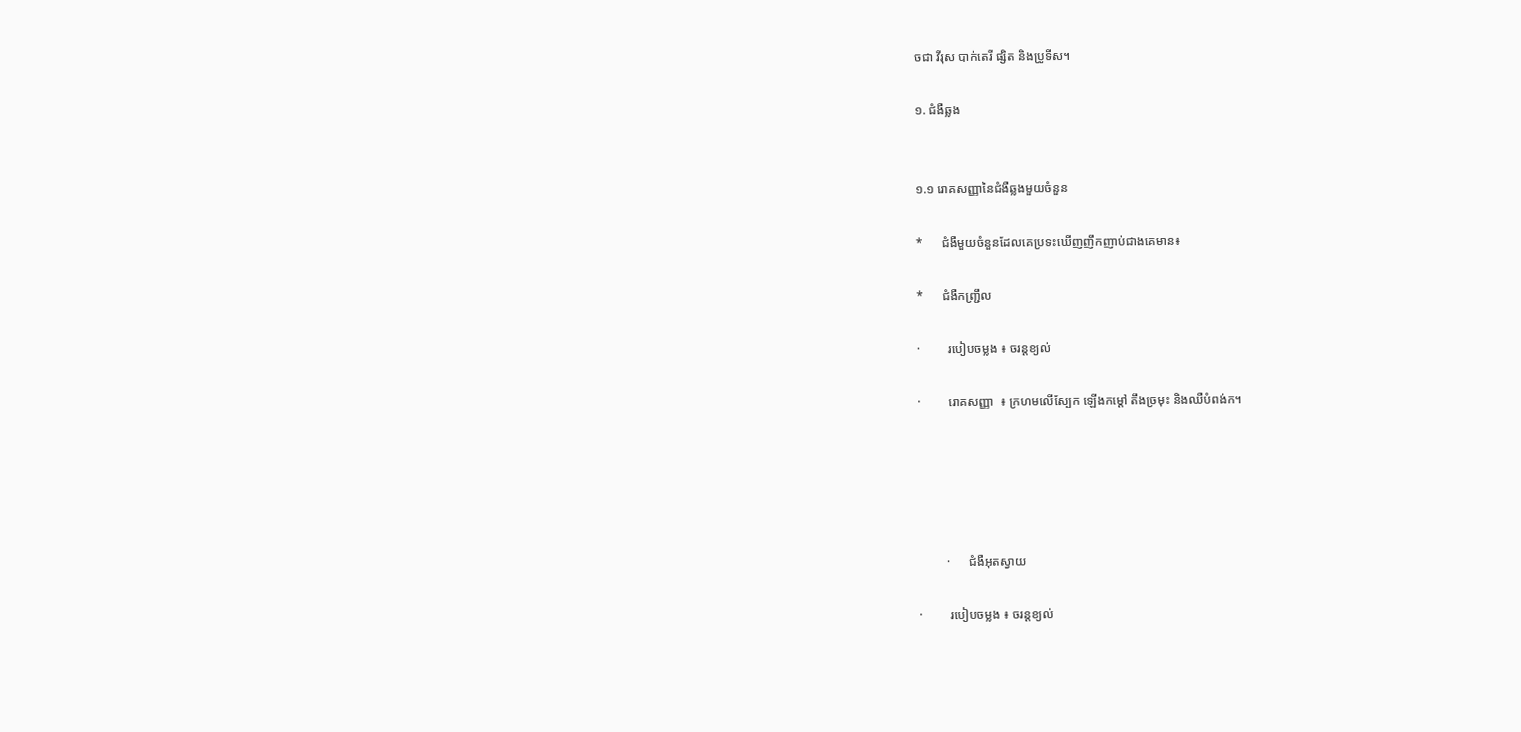ចជា វីរុស បាក់តេរី ផ្សិត និងប្រូទីស។

១. ជំងឺឆ្លង


១.១ រោគសញ្ញានៃជំងឺឆ្លងមួយចំនួន

*      ជំងឺមួយចំនួនដែលគេប្រទះឃើញញឹកញាប់ជាងគេមាន៖

*      ជំងឺកញ្ជ្រឹល

·         របៀបចម្លង ៖ ចរន្ដខ្យល់

·         រោគសញ្ញា  ៖ ក្រហមលើស្បែក ឡើងកម្ដៅ តឹងច្រមុះ និងឈឺបំពង់ក។





         ·      ជំងឺអុតស្វាយ

·         របៀបចម្លង ៖ ចរន្ដខ្យល់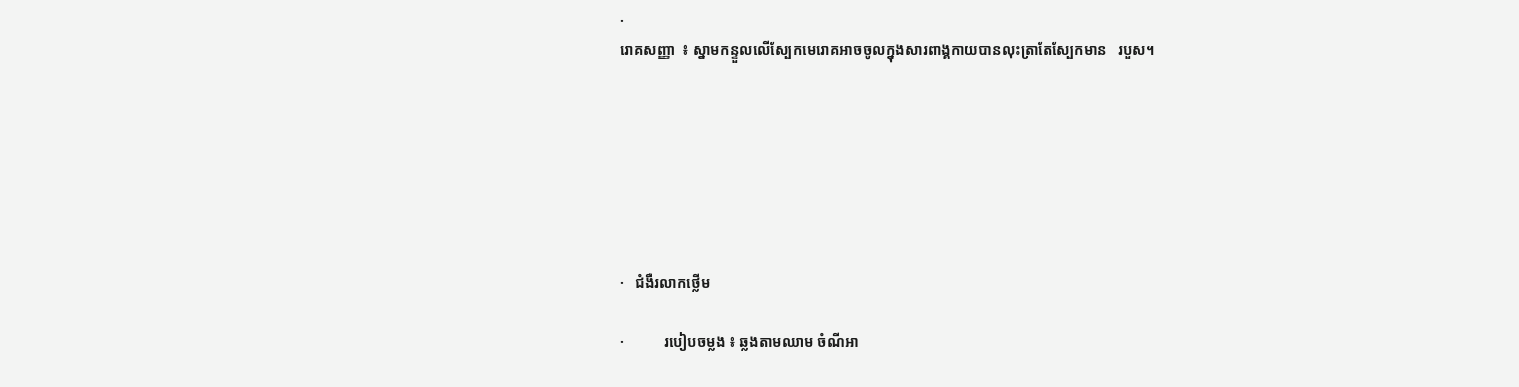·
រោគសញ្ញា  ៖ ស្នាមកន្ទួលលើស្បែកមេរោគអាចចូលក្នុងសារពាង្គកាយបានលុះត្រាតែស្បែកមាន   របួស។







·   ជំងឺរលាកថ្លើម

·           របៀបចម្លង ៖ ឆ្លងតាមឈាម ចំណីអា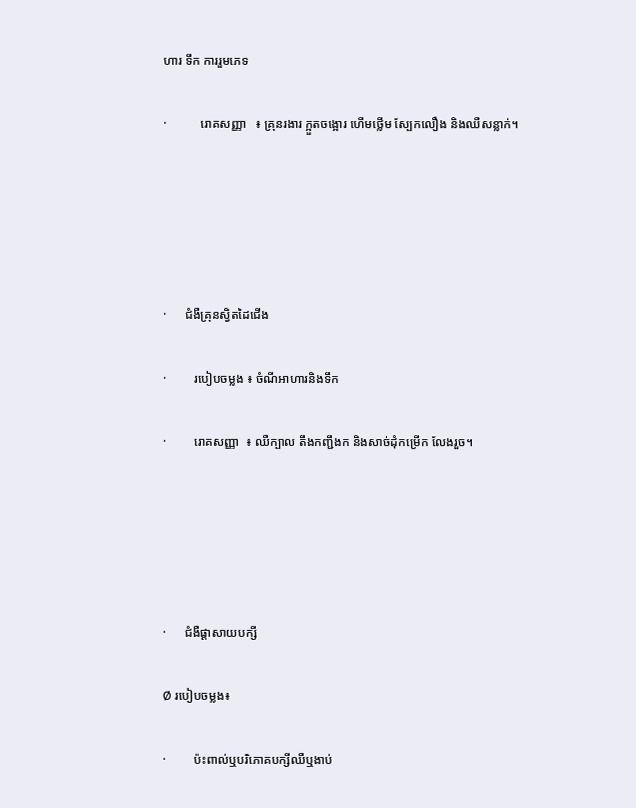ហារ ទឹក ការរួមភេទ

·           រោគសញ្ញា   ៖ គ្រុនរងារ ក្អួតចង្អោរ ហើមថ្លើម ស្បែកលឿង និងឈឺសន្លាក់។





·      ជំងឺគ្រុនស្វិតដៃជើង

·         របៀបចម្លង ៖ ចំណីអាហារនិងទឹក

·         រោគសញ្ញា  ៖ ឈឺក្បាល តឹងកញ្ជឹងក និងសាច់ដុំកម្រើក លែងរួច។





·      ជំងឺផ្ដាសាយបក្សី

Ø របៀបចម្លង៖

·         ប៉ះពាល់ឬបរិភោគបក្សីឈឺឬងាប់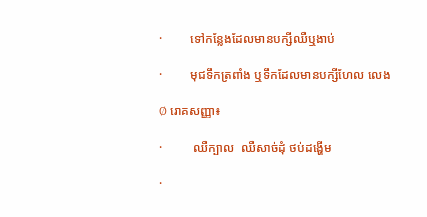·         ទៅកន្លែងដែលមានបក្សីឈឺឬងាប់

·         មុជទឹកត្រពាំង ឬទឹកដែលមានបក្សីហែល លេង

Ø រោគសញ្ញា៖

·          ឈឺក្បាល  ឈឺសាច់ដុំ ថប់ដង្ហើម

·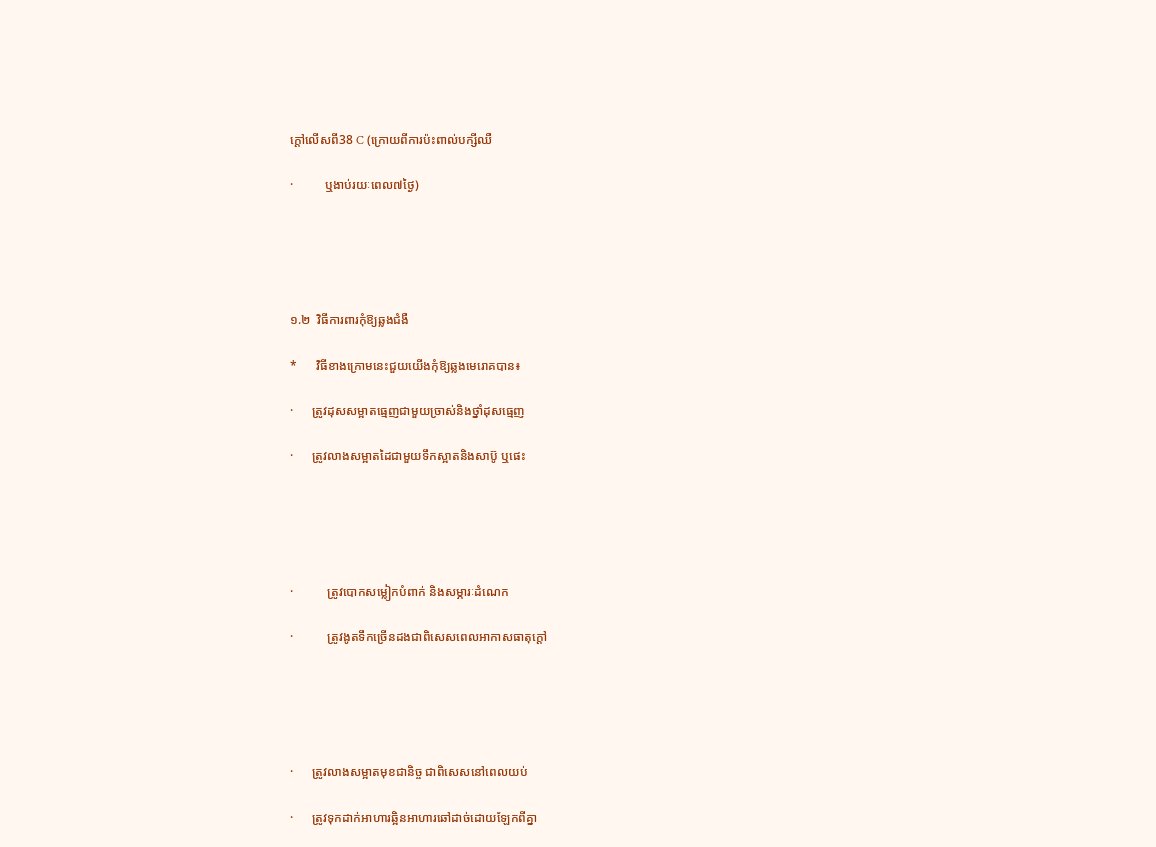ក្ដៅលើសពី38 C (ក្រោយពីការប៉ះពាល់បក្សីឈឺ

·          ឬងាប់រយៈពេល៧ថ្ងៃ)





១.២  វិធីការពារកុំឱ្យឆ្លងជំងឺ

*      វិធីខាងក្រោមនេះជួយយើងកុំឱ្យឆ្លងមេរោគបាន៖

·      ត្រូវដុសសម្អាតធ្មេញជាមួយច្រាស់និងថ្នាំដុសធ្មេញ

·      ត្រូវលាងសម្អាតដៃជាមួយទឹកស្អាតនិងសាប៊ូ ឬផេះ





·           ត្រូវបោកសម្លៀកបំពាក់ និងសម្ភារៈដំណេក

·           ត្រូវងូតទឹកច្រើនដងជាពិសេសពេលអាកាសធាតុក្ដៅ





·      ត្រូវលាងសម្អាតមុខជានិច្ច ជាពិសេសនៅពេលយប់

·      ត្រូវទុកដាក់អាហារឆ្អិនអាហារឆៅដាច់ដោយឡែកពីគ្នា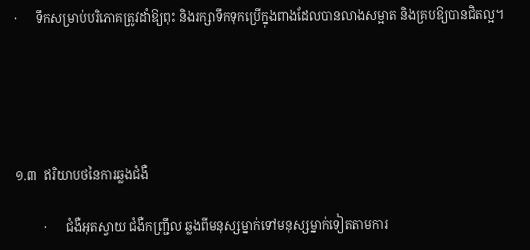·      ទឹកសម្រាប់បរិភោគត្រូវដាំឱ្យពុះ និងរក្សាទឹកទុកប្រើក្នុងពាងដែលបានលាងសម្អាត និងគ្របឱ្យបានជិតល្អ។





១.៣  ឥរិយាបថនៃការឆ្លងជំងឺ

         ·      ជំងឺអុតស្វាយ ជំងឺកញ្ជ្រឹល ឆ្លងពីមនុស្សម្នាក់ទៅមនុស្សម្នាក់ទៀតតាមការ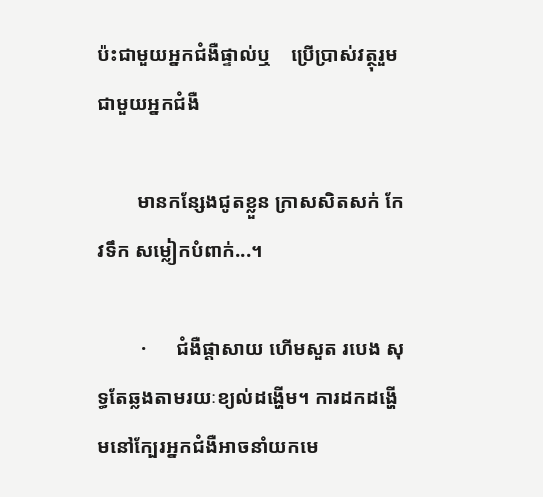ប៉ះជាមួយអ្នកជំងឺផ្ទាល់ឬ    ប្រើប្រាស់វត្ថុរួមជាមួយអ្នកជំងឺ

        មានកន្សែងជូតខ្លួន ក្រាសសិតសក់ កែវទឹក សម្លៀកបំពាក់...។

         ·      ជំងឺផ្ដាសាយ ហើមសួត របេង សុទ្ធតែឆ្លងតាមរយៈខ្យល់ដង្ហើម។ ការដកដង្ហើមនៅក្បែរអ្នកជំងឺអាចនាំយកមេ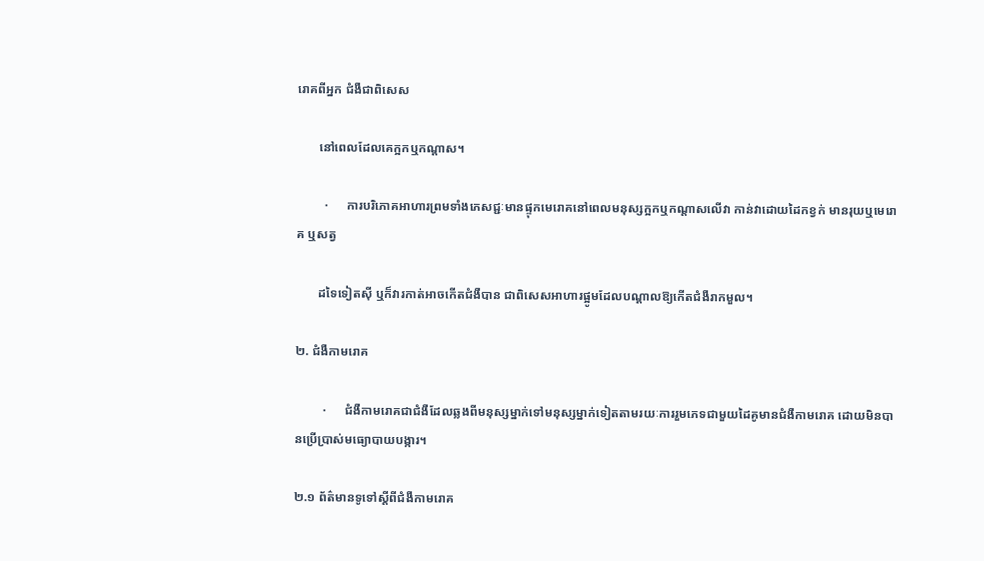រោគពីអ្នក ជំងឺជាពិសេស

       នៅពេលដែលគេក្អកឬកណ្ដាស។

         ·      ការបរិភោគអាហារព្រមទាំងភេសជ្ជៈមានផ្ទុកមេរោគនៅពេលមនុស្សក្អកឬកណ្ដាសលើវា កាន់វាដោយដៃកខ្វក់ មានរុយឬមេរោគ ឬសត្វ

       ដទៃទៀតស៊ី ឬក៏វារកាត់អាចកើតជំងឺបាន ជាពិសេសអាហារផ្អូមដែលបណ្ដាលឱ្យកើតជំងឺរាកមួល។

២. ជំងឺកាមរោគ

         ·      ជំងឺកាមរោគជាជំងឺដែលឆ្លងពីមនុស្សម្នាក់ទៅមនុស្សម្នាក់ទៀតតាមរយៈការរួមភេទជាមួយដៃគូមានជំងឺកាមរោគ ដោយមិនបានប្រើប្រាស់មធ្យោបាយបង្ការ។

២.១ ព័ត៌មានទូទៅស្ដីពីជំងឺកាមរោគ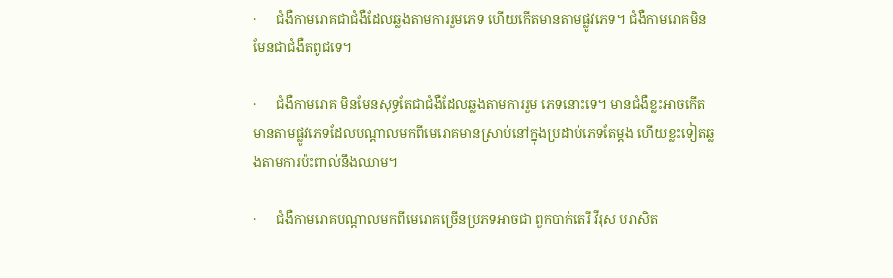·      ជំងឺកាមរោគជាជំងឺដែលឆ្លងតាមការរួមភេទ ហើយកើតមានតាមផ្លូវភេទ។ ជំងឺកាមរោគមិនមែនជាជំងឺតពូជទេ។

·      ជំងឺកាមរោគ មិនមែនសុទ្ធតែជាជំងឺដែលឆ្លងតាមការរួម ភេទនោះទេ។ មានជំងឺខ្លះអាចកើតមានតាមផ្លូវភេទដែលបណ្តាលមកពីមេរោគមានស្រាប់នៅក្នុងប្រដាប់ភេទតែម្តង ហើយខ្លះទៀតឆ្លងតាមការប៉ះពាល់នឹងឈាម។

·      ជំងឺកាមរោគបណ្ដាលមកពីមេរោគច្រើនប្រភទអាចជា ពួកបាក់តេរី វីរុស បរាសិត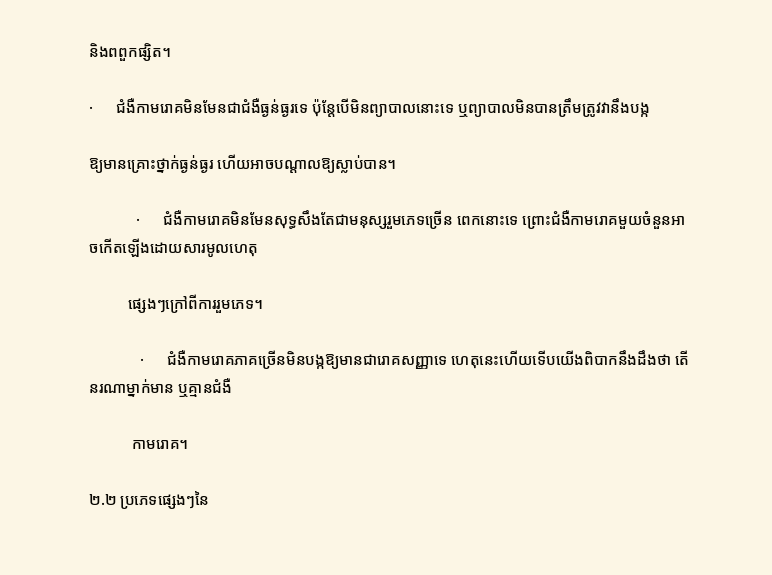និងពពួកផ្សិត។

·      ជំងឺកាមរោគមិនមែនជាជំងឺធ្ងន់ធ្ងរទេ ប៉ុន្ដែបើមិនព្យាបាលនោះទេ ឬព្យាបាលមិនបានត្រឹមត្រូវវានឹងបង្ក

ឱ្យមានគ្រោះថ្នាក់ធ្ងន់ធ្ងរ ហើយអាចបណ្ដាលឱ្យស្លាប់បាន។

            ·      ជំងឺកាមរោគមិនមែនសុទ្ធសឹងតែជាមនុស្សរួមភេទច្រើន ពេកនោះទេ ព្រោះជំងឺកាមរោគមួយចំនួនអាចកើតឡើងដោយសារមូលហេតុ

          ផ្សេងៗក្រៅពីការរួមភេទ។

             ·      ជំងឺកាមរោគភាគច្រើនមិនបង្កឱ្យមានជារោគសញ្ញាទេ ហេតុនេះហើយទើបយើងពិបាកនឹងដឹងថា តើនរណាម្នាក់មាន ឬគ្មានជំងឺ

           កាមរោគ។

២.២ ប្រភេទផ្សេងៗនៃ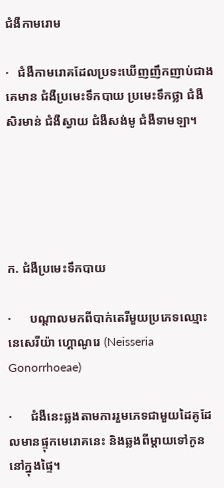ជំងឺកាមរោម

·   ជំងឺកាមរោគដែលប្រទះឃើញញឹកញាប់ជាងគេមាន ជំងឺប្រមេះទឹកបាយ ប្រមេះទឹកថ្លា ជំងឺសិរមាន់ ជំងឺស្វាយ ជំងឺសង់មូ ជំងឺទាមឡា។





ក. ជំងឺប្រមេះទឹកបាយ

·      បណ្ដាលមកពីបាក់តេរីមួយប្រភេទឈ្មោះ នេសេរីយ៉ា ហ្គោណូរេ (Neisseria Gonorrhoeae)

·      ជំងឺនេះឆ្លងតាមការរួមភេទជាមួយដៃគូដែលមានផ្ទុកមេរោគនេះ និងឆ្លងពីម្ដាយទៅកូននៅក្នុងផ្ទៃ។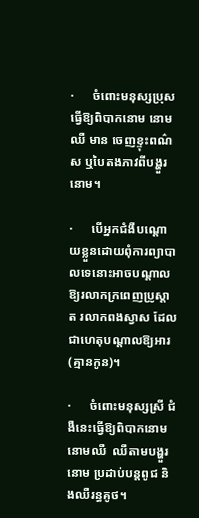·      ចំពោះមនុស្សប្រុស ធ្វើឱ្យពិបាកនោម នោមឈឺ មាន ចេញខ្ទុះពណ៌ស ឬបៃតងភាវពីបង្ហួរនោម។

·      បើអ្នកជំងឺបណ្តោយខ្លួនដោយពុំការព្យាបាលទេនោះអាចបណ្តាលឱ្យរលាកក្រពេញប្រូស្តាត រលាកពងស្វាស ដែលជាហេតុបណ្តាលឱ្យអារ(គ្មានកូន)។

·      ចំពោះមនុស្សស្រី ជំងឺនេះធ្វើឱ្យពិបាកនោម នោមឈឺ  ឈឺតាមបង្ហួរនោម ប្រដាប់បន្ដពូជ និងឈឺរន្ធគូថ។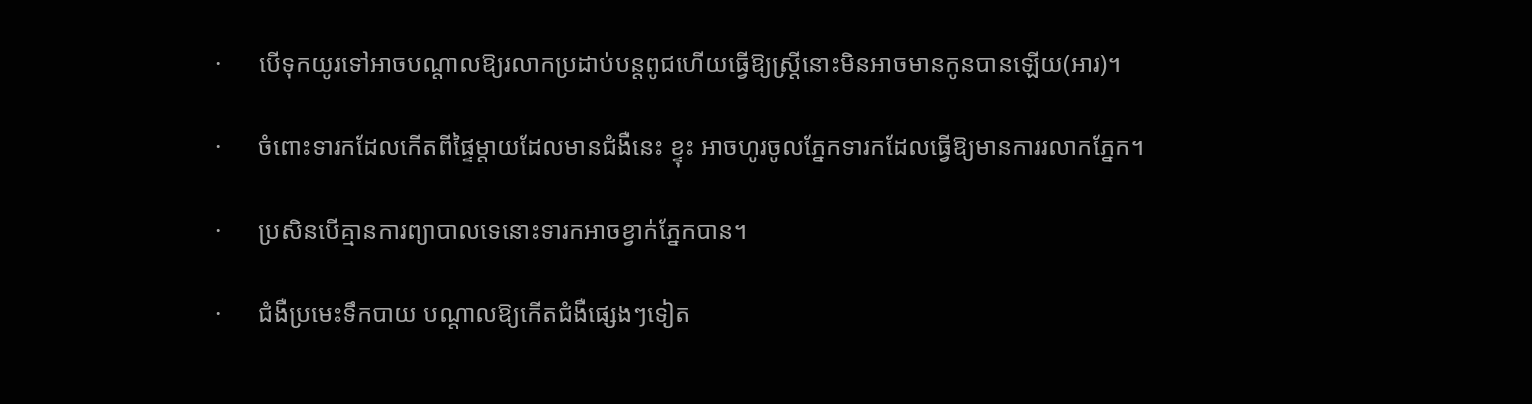·      បើទុកយូរទៅអាចបណ្តាលឱ្យរលាកប្រដាប់បន្តពូជហើយធ្វើឱ្យស្ត្រីនោះមិនអាចមានកូនបានឡើយ(អារ)។

·      ចំពោះទារកដែលកើតពីផ្ទៃម្ដាយដែលមានជំងឺនេះ ខ្ទុះ អាចហូរចូលភ្នែកទារកដែលធ្វើឱ្យមានការរលាកភ្នែក។

·      ប្រសិនបើគ្មានការព្យាបាលទេនោះទារកអាចខ្វាក់ភ្នែកបាន។

·      ជំងឺប្រមេះទឹកបាយ បណ្តាលឱ្យកើតជំងឺផ្សេងៗទៀត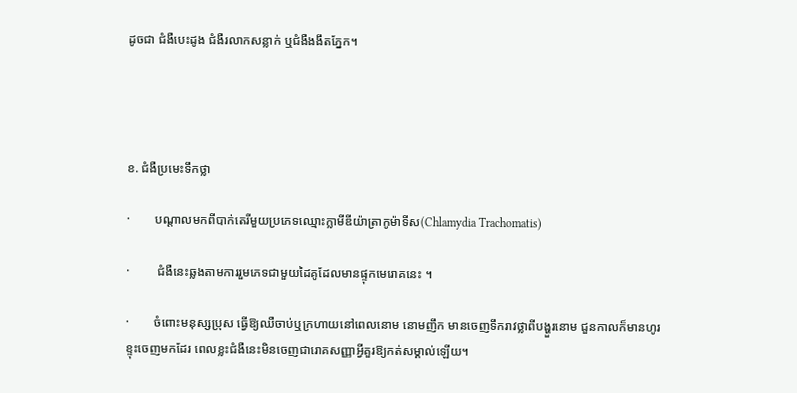ដូចជា ជំងឺបេះដូង ជំងឺរលាកសន្លាក់ ឬជំងឺងងឹតភ្នែក។




ខ. ជំងឺប្រមេះទឹកថ្លា

·        បណ្ដាលមកពីបាក់តេរីមួយប្រភេទឈ្មោះក្លាមីឌីយ៉ាត្រាកូម៉ាទីស(Chlamydia Trachomatis)

·         ជំងឺនេះឆ្លងតាមការរួមភេទជាមួយដៃគូដែលមានផ្ទុកមេរោគនេះ ។

·        ចំពោះមនុស្សប្រុស ធ្វើឱ្យឈឺចាប់ឬក្រហាយនៅពេលនោម នោមញឹក មានចេញទឹករាវថ្លាពីបង្ហួរនោម ជួនកាលក៏មានហូរខ្ទុះចេញមកដែរ ពេលខ្លះជំងឺនេះមិនចេញជារោគសញ្ញាអ្វីគួរឱ្យកត់សម្គាល់ឡើយ។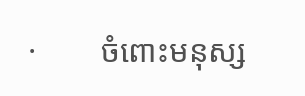·        ចំពោះមនុស្ស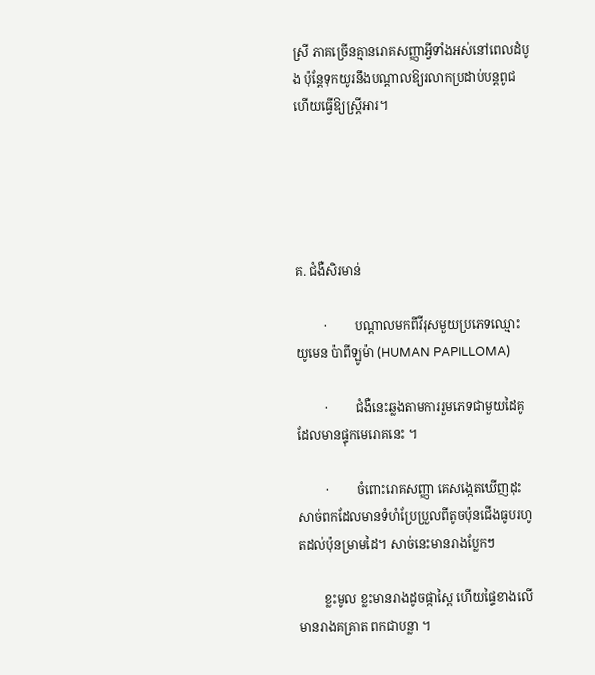ស្រី ភាគច្រើនគ្មានរោគសញ្ញាអ្វីទាំងអស់នៅពេលដំបូង ប៉ុន្ដែទុកយូរនឹងបណ្ដាលឱ្យរលាកប្រដាប់បន្ដពូជ ហើយធ្វើឱ្យស្ដ្រីអារ។





គ. ជំងឺសិរមាន់

         ·         បណ្ដាលមកពីវីរុសមួយប្រភេទឈ្មោះ យូមេន ប៉ាពីឡូម៉ា (HUMAN PAPILLOMA)

         ·         ជំងឺនេះឆ្លងតាមការរួមភេទជាមួយដៃគូដែលមានផ្ទុកមេរោគនេះ ។

         ·         ចំពោះរោគសញ្ញា គេសង្កេតឃើញដុះសាច់ពកដែលមានទំហំប្រែប្រួលពីតូចប៉ុនជើងធូបរហូតដល់ប៉ុនម្រាមដៃ។ សាច់នេះមានរាងប្លែកៗ

        ខ្លះមូល ខ្លះមានរាងដូចផ្កាស្ពៃ ហើយផ្ទៃខាងលើមានរាងគគ្រាត ពកជាបន្លា ។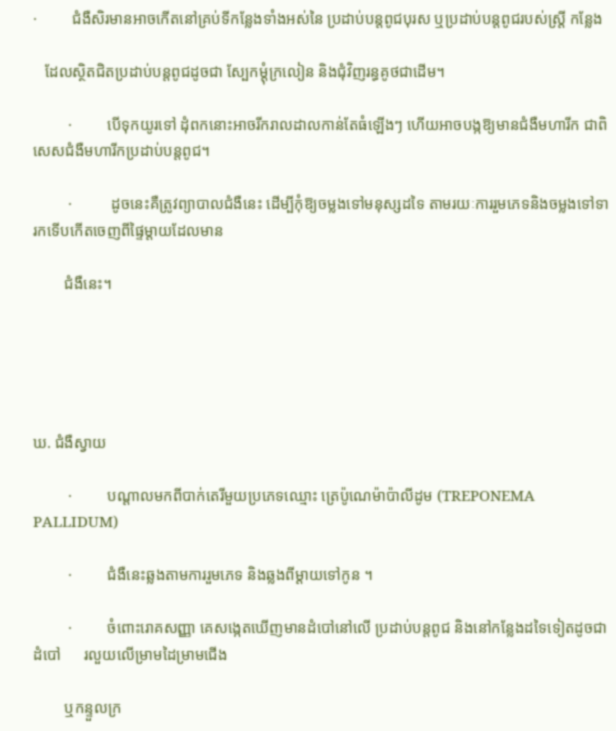·         ជំងឺសិរមានអាចកើតនៅគ្រប់ទីកន្លែងទាំងអស់នៃ ប្រដាប់បន្តពូជបុរស ឬប្រដាប់បន្តពូជរបស់ស្ត្រី កន្លែង

   ដែលស្ថិតជិតប្រដាប់បន្តពូជដូចជា ស្បែកម្តុំក្រលៀន និងជុំវិញរន្ធគូថជាដើម។

         ·         បើទុកយូរទៅ ដុំពកនោះអាចរីករាលដាលកាន់តែធំឡើងៗ ហើយអាចបង្កឱ្យមានជំងឺមហារីក ជាពិសេសជំងឺមហារីកប្រដាប់បន្តពូជ។

         ·          ដូចនេះគឺត្រូវព្យាបាលជំងឺនេះ ដើម្បីកុំឱ្យចម្លងទៅមនុស្សដទៃ តាមរយៈការរួមភេទនិងចម្លងទៅទារកទើបកើតចេញពីផ្ទៃម្តាយដែលមាន

        ជំងឺនេះ។





ឃ. ជំងឺស្វាយ

         ·         បណ្ដាលមកពីបាក់តេរីមួយប្រភេទឈ្មោះ ត្រេប៉ូណេម៉ាប៉ាលីដូម (TREPONEMA  PALLIDUM)

         ·         ជំងឺនេះឆ្លងតាមការរួមភេទ និងឆ្លងពីម្ដាយទៅកូន ។

         ·         ចំពោះរោគសញ្ញា គេសង្កេតឃើញមានដំបៅនៅលើ ប្រដាប់បន្ដពូជ និងនៅកន្លែងដទៃទៀតដូចជាដំបៅ      រលួយលើម្រាមដៃម្រាមជើង

        ឬកន្ទួលក្រ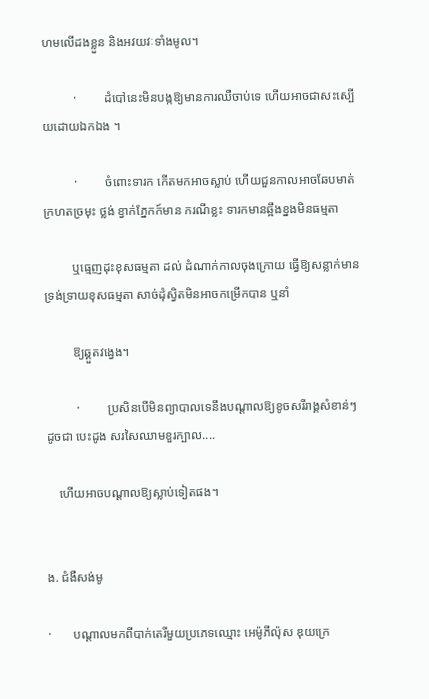ហមលើដងខ្លួន និងអវយវៈទាំងមូល។

          ·         ដំបៅនេះមិនបង្កឱ្យមានការឈឺចាប់ទេ ហើយអាចជាសះស្បើយដោយឯកឯង ។

          ·         ចំពោះទារក កើតមកអាចស្លាប់ ហើយជួនកាលអាចឆែបមាត់ ក្រហតច្រមុះ ថ្លង់ ខ្វាក់ភ្នែកក៍មាន ករណីខ្លះ ទារកមានឆ្អឹងខ្នងមិនធម្មតា

         ឬធ្មេញដុះខុសធម្មតា ដល់ ដំណាក់កាលចុងក្រោយ ធ្វើឱ្យសន្លាក់មានទ្រង់ទ្រាយខុសធម្មតា សាច់ដុំស្វិតមិនអាចកម្រើកបាន ឬនាំ

         ឱ្យឆ្គួតវង្វេង។

          ·         ប្រសិនបើមិនព្យាបាលទេនឹងបណ្ដាលឱ្យខូចសរីរាង្គសំខាន់ៗ ដូចជា បេះដូង សរសៃឈាមខួរក្បាល....

    ហើយអាចបណ្ដាលឱ្យស្លាប់ទៀតផង។


ង. ជំងឺសង់មូ

·       បណ្ដាលមកពីបាក់តេរីមួយប្រភេទឈ្មោះ អេម៉ូភីល៉ុស ឌុយក្រេ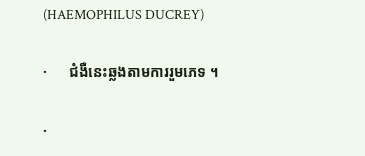(HAEMOPHILUS DUCREY)

·      ជំងឺនេះឆ្លងតាមការរួមភេទ ។

·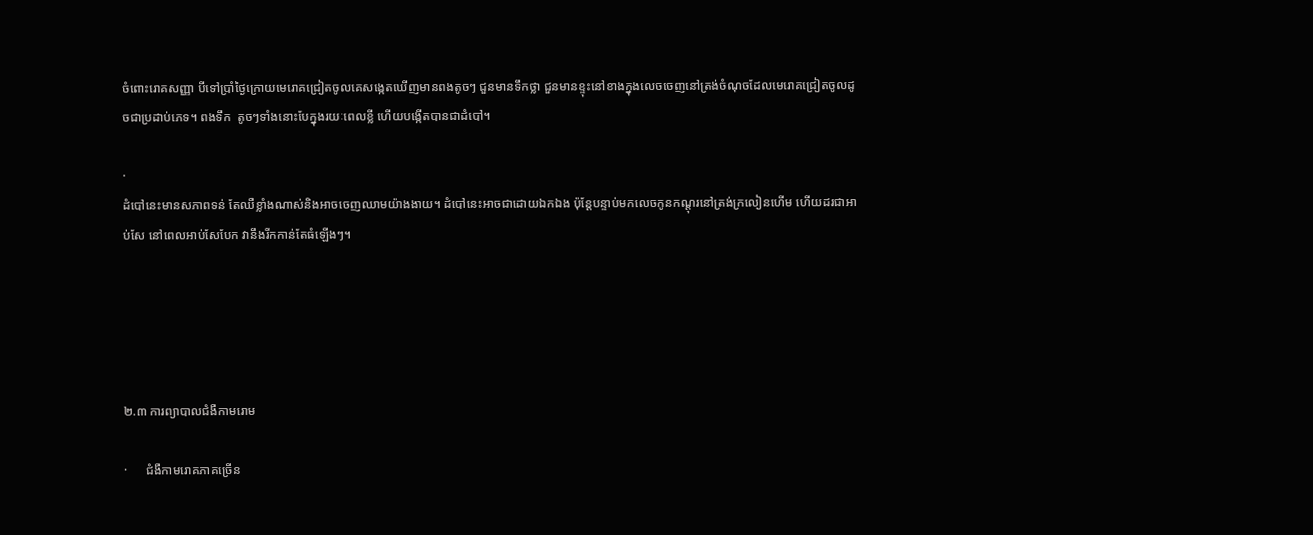ចំពោះរោគសញ្ញា បីទៅប្រាំថ្ងៃក្រោយមេរោគជ្រៀតចូលគេសង្កេតឃើញមានពងតូចៗ ជួនមានទឹកថ្លា ជួនមានខ្ទុះនៅខាងក្នុងលេចចេញនៅត្រង់ចំណុចដែលមេរោគជ្រៀតចូលដូចជាប្រដាប់ភេទ។ ពងទឹក  តូចៗទាំងនោះបែក្នុងរយៈពេលខ្លី ហើយបង្កើតបានជាដំបៅ។

·
ដំបៅនេះមានសភាពទន់ តែឈឺខ្លាំងណាស់និងអាចចេញឈាមយ៉ាងងាយ។ ដំបៅនេះអាចជាដោយឯកឯង ប៉ុន្តែបន្ទាប់មកលេចកូនកណ្តុរនៅត្រង់ក្រលៀនហើម ហើយដរជាអាប់សែ នៅពេលអាប់សែបែក វានឹងរីកកាន់តែធំឡើងៗ។





២.៣ ការព្យាបាលជំងឺកាមរោម

·      ជំងឺកាមរោគភាគច្រើន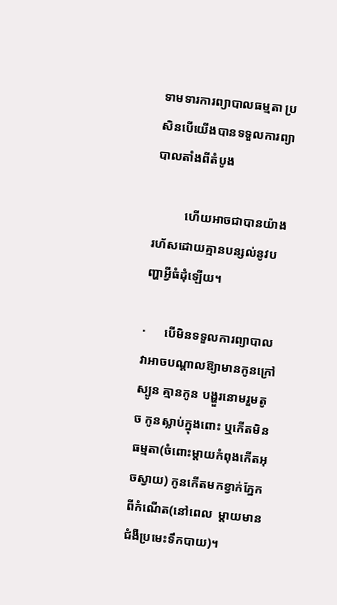ទាមទារការព្យាបាលធម្មតា ប្រសិនបើយើងបានទទួលការព្យាបាលតាំងពីតំបូង

          ហើយអាចជាបានយ៉ាងរហ័សដោយគ្មានបន្សល់នូវបញ្ហាអ្វីធំដុំឡើយ។

·      បើមិនទទួលការព្យាបាល វាអាចបណ្តាលឱ្យាមានកូនក្រៅស្បូន គ្មានកូន បង្ហួរនោមរួមតូច កូនស្លាប់ក្នុងពោះ ឬកើតមិនធម្មតា(ចំពោះម្តាយកំពុងកើតអុចស្វាយ) កូនកើតមកខ្វាក់ភ្នែកពីកំណើត(នៅពេល  ម្តាយមានជំងឺប្រមេះទឹកបាយ)។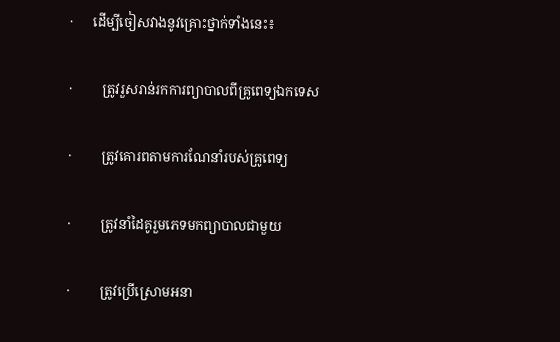·      ដើម្បីចៀសវាងនូវគ្រោះថ្នាក់ទាំងនេះ៖

·         ត្រូវរួសរាន់រកការព្យាបាលពីគ្រូពេទ្យឯកទេស

·         ត្រូវគោរពតាមការណែនាំរបស់គ្រូពេទ្យ

·         ត្រូវនាំដៃគូរួមភេទមកព្យាបាលជាមួយ

·         ត្រូវប្រើស្រោមអនា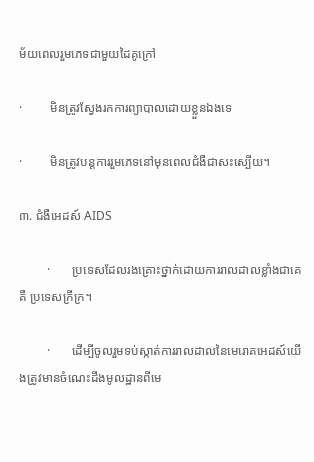ម័យពេលរួមភេទជាមួយដៃគូក្រៅ

·         មិនត្រូវស្វែងរកការព្យាបាលដោយខ្លួនឯងទេ

·         មិនត្រូវបន្ដការរួមភេទនៅមុនពេលជំងឺជាសះស្បើយ។

៣. ជំងឺអេដស៍ AIDS

         ·       ប្រទេសដែលរងគ្រោះថ្នាក់ដោយការរាលដាលខ្លាំងជាគេគឺ ប្រទេសក្រីក្រ។

         ·       ដើម្បីចូលរួមទប់ស្កាត់ការរាលដាលនៃមេរោគអេដស៍យើងត្រូវមានចំណេះដឹងមូលដ្ឋានពីមេ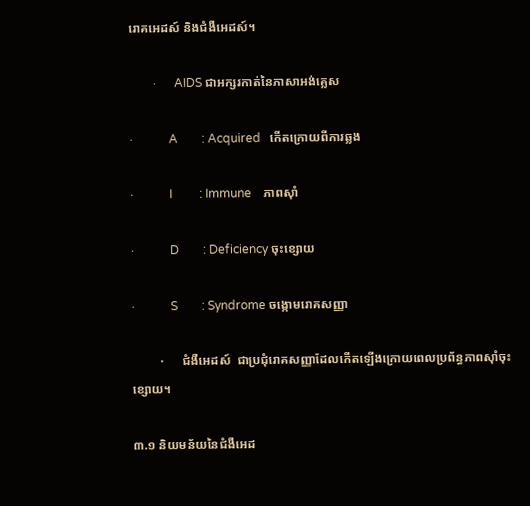រោគអេដស៍ និងជំងឺអេដស៍។

        ·      AIDS ជាអក្សរកាត់នៃភាសាអង់គ្លេស

·            A        : Acquired   កើតក្រោយពីការឆ្លង

·            I         : Immune    ភាពស៊ាំ

·            D        : Deficiency ចុះខ្សោយ

·            S        : Syndrome ចង្កោមរោគសញ្ញា

         ·      ជំងឺអេដស៍  ជាប្រជុំរោគសញ្ញាដែលកើតឡើងក្រោយពេលប្រព័ន្ធភាពស៊ាំចុះខ្សោយ។

៣.១ និយមន័យនៃជំងឺអេដ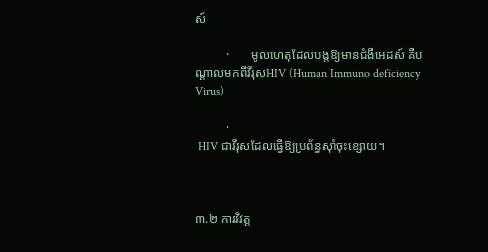ស៍

          ·       មូលហេតុដែលបង្កឱ្យមានជំងឺអេដស៍ គឺបណ្ដាលមកពីវីរុសHIV (Human Immuno deficiency Virus)

          ·
 HIV ជាវីរុសដែលធ្វើឱ្យប្រព័ន្ធស៊ាំចុះខ្សោយ។



៣.២ ការវិវត្ត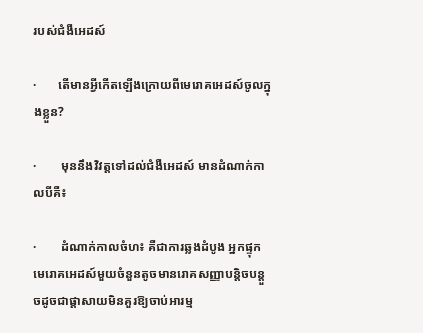របស់ជំងឺអេដស៍

·       តើមានអ្វីកើតឡើងក្រោយពីមេរោគអេដស៍ចូលក្នុងខ្លួន?

·        មុននឹងវិវត្តទៅដល់ជំងឺអេដស៍ មានដំណាក់កាលបីគឺ៖

·        ដំណាក់កាលចំហ៖ គឺជាការឆ្លងដំបូង អ្នកផ្ទុកមេរោគអេដស៍មួយចំនួនតូចមានរោគសញ្ញាបន្តិចបន្តួចដូចជាផ្តាសាយមិនគួរឱ្យចាប់អារម្ម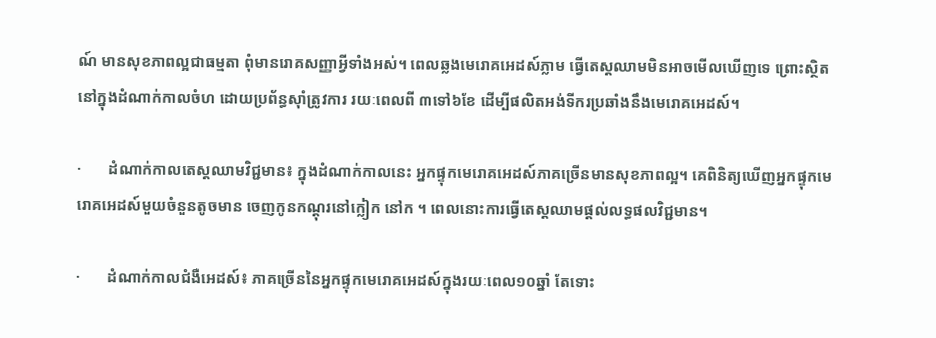ណ៍ មានសុខភាពល្អជាធម្មតា ពុំមានរោគសញ្ញាអ្វីទាំងអស់។ ពេលឆ្លងមេរោគអេដស៍ភ្លាម ធ្វើតេស្តឈាមមិនអាចមើលឃើញទេ ព្រោះស្ថិតនៅក្នុងដំណាក់កាលចំហ ដោយប្រព័ន្ធស៊ាំត្រូវការ រយៈពេលពី ៣ទៅ៦ខែ ដើម្បីផលិតអង់ទីករប្រឆាំងនឹងមេរោគអេដស៍។

·       ដំណាក់កាលតេស្តឈាមវិជ្ជមាន៖ ក្នុងដំណាក់កាលនេះ អ្នកផ្ទុកមេរោគអេដស៍ភាគច្រើនមានសុខភាពល្អ។ គេពិនិត្យឃើញអ្នកផ្ទុកមេរោគអេដស៍មួយចំនួនតូចមាន ចេញកូនកណ្តុរនៅក្លៀក នៅក ។ ពេលនោះការធ្វើតេស្តឈាមផ្តល់លទ្ធផលវិជ្ជមាន។

·       ដំណាក់កាលជំងឺអេដស៍៖ ភាគច្រើននៃអ្នកផ្ទុកមេរោគអេដស៍ក្នុងរយៈពេល១០ឆ្នាំ តែទោះ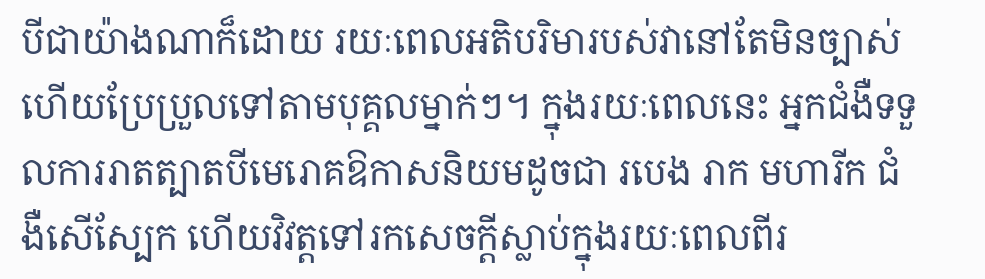បីជាយ៉ាងណាក៏ដោយ រយៈពេលអតិបរិមារបស់វានៅតែមិនច្បាស់ហើយប្រែប្រួលទៅតាមបុគ្គលម្នាក់ៗ។ ក្នុងរយៈពេលនេះ អ្នកជំងឺទទួលការរាតត្បាតបីមេរោគឱកាសនិយមដូចជា របេង រាក មហារីក ជំងឺសើស្បែក ហើយវិវត្តទៅរកសេចក្តីស្លាប់ក្នុងរយៈពេលពីរ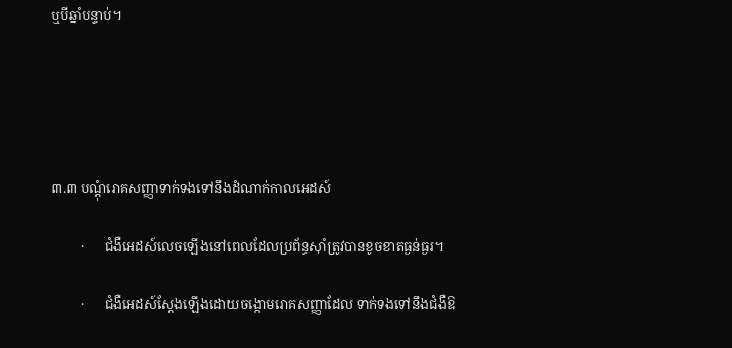ឬបីឆ្នាំបន្ទាប់។





៣.៣ បណ្ដុំរោគសញ្ញាទាក់ទងទៅនឹងដំណាក់កាលអេដស៍

         ·      ជំងឺអេដស៍លេចឡើងនៅពេលដែលប្រព័ន្ធស៊ាំត្រូវបានខូចខាតធ្ងន់ធ្ងរ។

         ·      ជំងឺអេដស៍ស្ដែងឡើងដោយចង្កោមរោគសញ្ញាដែល ទាក់ទងទៅនឹងជំងឺឱ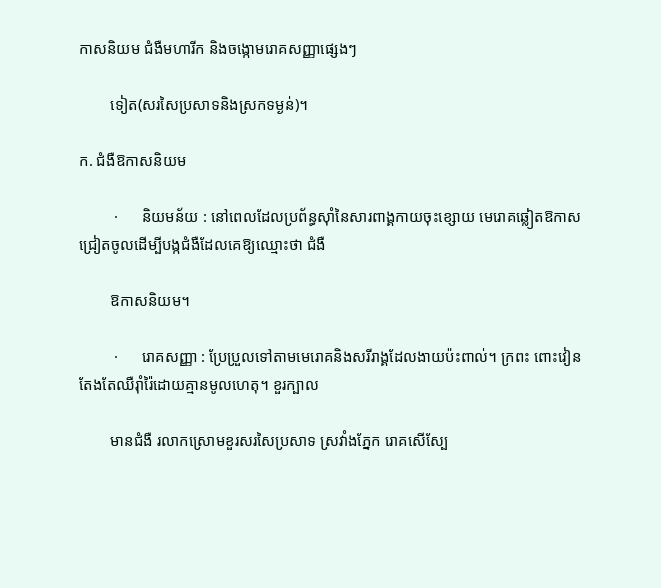កាសនិយម ជំងឺមហារីក និងចង្កោមរោគសញ្ញាផ្សេងៗ

        ទៀត(សរសៃប្រសាទនិងស្រកទម្ងន់)។

ក. ជំងឺឱកាសនិយម

         ·      និយមន័យ : នៅពេលដែលប្រព័ន្ធស៊ាំនៃសារពាង្គកាយចុះខ្សោយ មេរោគឆ្លៀតឱកាសជ្រៀតចូលដើម្បីបង្កជំងឺដែលគេឱ្យឈ្មោះថា ជំងឺ

        ឱកាសនិយម។

         ·      រោគសញ្ញា : ប្រែប្រួលទៅតាមមេរោគនិងសរីរាង្គដែលងាយប៉ះពាល់។ ក្រពះ ពោះវៀន តែងតែឈឺរ៉ាំរ៉ៃដោយគ្មានមូលហេតុ។ ខួរក្បាល

        មានជំងឺ រលាកស្រោមខួរសរសៃប្រសាទ ស្រវាំងភ្នែក រោគសើស្បែ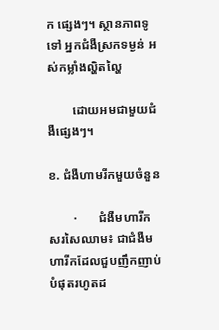ក ផ្សេងៗ។ ស្ថានភាពទូទៅ អ្នកជំងឺស្រកទម្ងន់ អស់កម្លាំងល្ហិតល្ហៃ

        ដោយអមជាមួយជំងឺផ្សេងៗ។

ខ. ជំងឺហាមរីកមួយចំនួន

        ·       ជំងឺមហារីកសរសៃឈាម៖ ជាជំងឺមហារីកដែលជួបញឹកញាប់បំផុតរហូតដ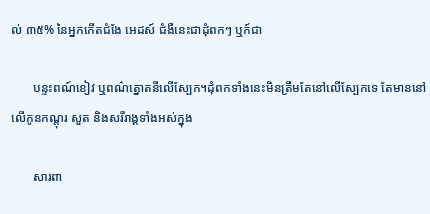ល់ ៣៥% នៃអ្នកកើតជំងែ អេដស៍ ជំងឺនេះជាដុំពកៗ ឬក៍ជា

       បន្ទះពណ៍ខៀវ ឬពណ៌ត្នោតនីលើស្បែក។ដុំពកទាំងនេះមិនត្រឹមតែនៅលើស្បែកទេ តែមាននៅលើកូនកណ្តុរ សួត និងសរីរាង្គទាំងអស់ក្នុង

       សារពា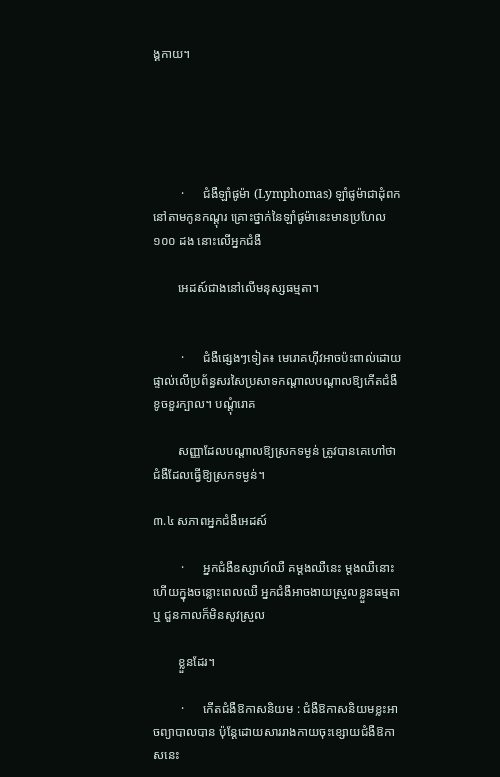ង្គកាយ។





         ·      ជំងឺឡាំផូម៉ា (Lymphomas) ឡាំផូម៉ាជាដុំពកនៅតាមកូនកណ្តុរ គ្រោះថ្នាក់នៃឡាំផូម៉ានេះមានប្រហែល ១០០ ដង នោះលើអ្នកជំងឺ

        អេដស៍ជាងនៅលើមនុស្សធម្មតា។


         ·      ជំងឺផ្សេងៗទៀត៖ មេរោគហ៊ីវអាចប៉ះពាល់ដោយផ្ទាល់លើប្រព័ន្ធសរសៃប្រសាទកណ្តាលបណ្តាលឱ្យកើតជំងឺខូចខួរក្បាល។ បណ្តុំរោគ

        សញ្ញាដែលបណ្តាលឱ្យស្រកទម្ងន់ ត្រូវបានគេហៅថា ជំងឺដែលធ្វើឱ្យស្រកទម្ងន់។

៣.៤ សភាពអ្នកជំងឺអេដស៍

         ·      អ្នកជំងឺឧស្សាហ៍ឈឺ គម្តងឈឺនេះ ម្ដងឈឺនោះ ហើយក្នុងចន្លោះពេលឈឺ អ្នកជំងឺអាចងាយស្រួលខ្លួនធម្មតាឬ ជួនកាលក៏មិនសូវស្រួល

        ខ្លួនដែរ។

         ·      កើតជំងឺឱកាសនិយម : ជំងឺឱកាសនិយមខ្លះអាចព្យាបាលបាន ប៉ុន្ដែដោយសាររាងកាយចុះខ្សោយជំងឺឱកាសនេះ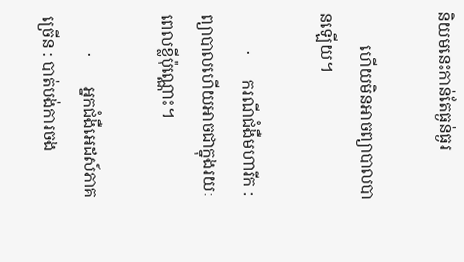និយមនេះកាន់តែធ្ងន់ធ្ងរ

        ហើយមិនអាចព្យាបាលបានឡើយ។

         ·      ករណីជំងឺមហារីក : ព្យាបាលហើយអាចជាក្នុងរយៈពេលខ្លីប៉ុណ្ណោះ។

         ·       អ្នកជំងឺអេដស៍ភាគច្រើន : បាត់បង់ការចង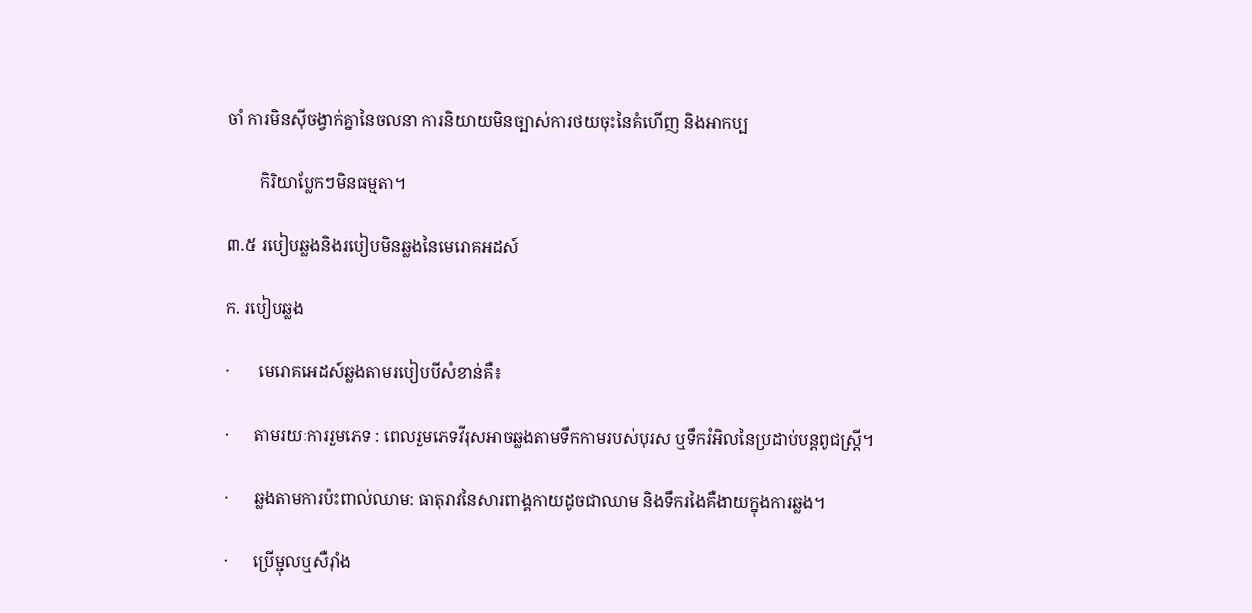ចាំ ការមិនស៊ីចង្វាក់គ្នានៃចលនា ការនិយាយមិនច្បាស់ការថយចុះនៃគំហើញ និងអាកប្ប

        កិរិយាប្លែកៗមិនធម្មតា។

៣.៥ របៀបឆ្លងនិងរបៀបមិនឆ្លងនៃមេរោគអដស៍

ក. របៀបឆ្លង

·       មេរោគអេដស៍ឆ្លងតាមរបៀបបីសំខាន់គឺ៖

·      តាមរយៈការរួមភេទ : ពេលរួមភេទវីរុសអាចឆ្លងតាមទឹកកាមរបស់បុរស ឬទឹករំអិលនៃប្រដាប់បន្ដពូជស្ដ្រី។

·      ឆ្លងតាមការប៉ះពាល់ឈាម: ធាតុរាវនៃសារពាង្គកាយដូចជាឈាម និងទឹករងៃគឺងាយក្នុងការឆ្លង។

·      ប្រើម្ជុលឬសឺរ៉ាំង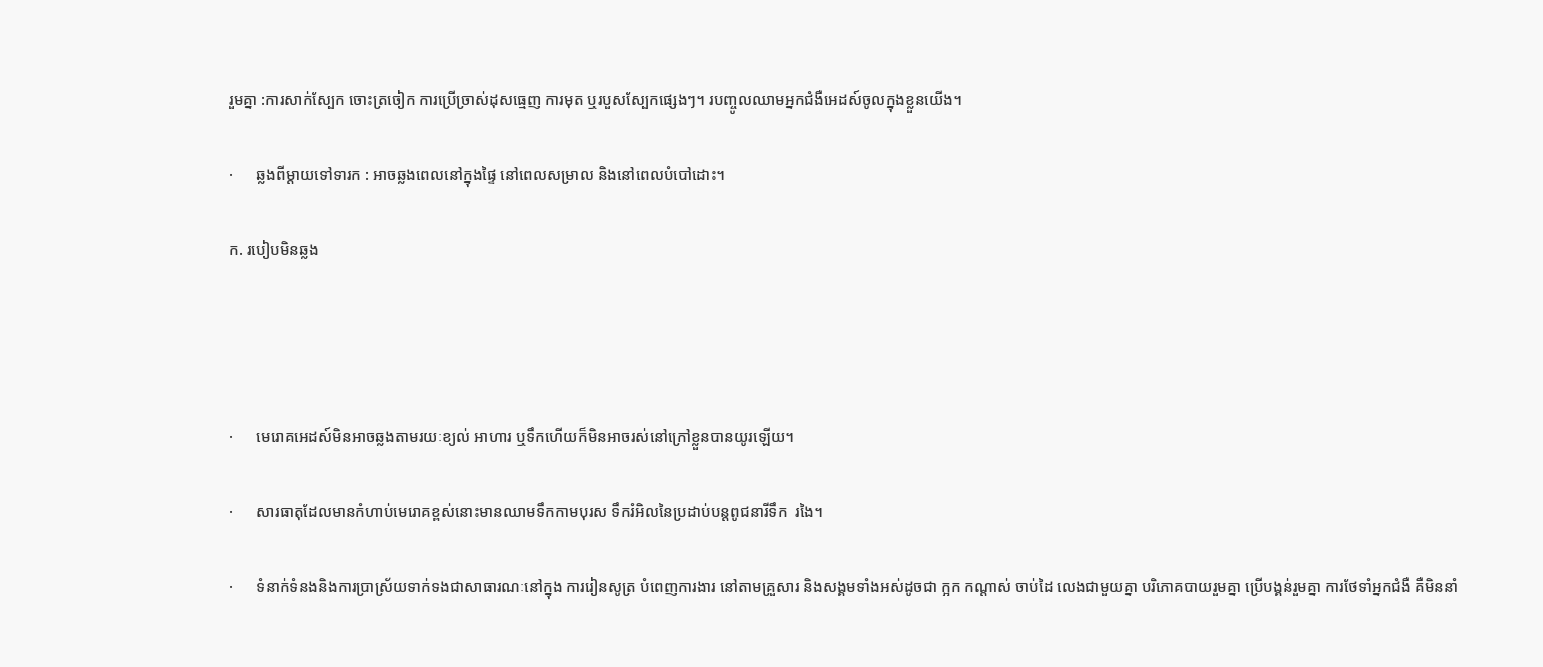រួមគ្នា :ការសាក់ស្បែក ចោះត្រចៀក ការប្រើច្រាស់ដុសធ្មេញ ការមុត ឬរបួសស្បែកផ្សេងៗ។ របញ្ចូលឈាមអ្នកជំងឺអេដស៍ចូលក្នុងខ្លួនយើង។

·      ឆ្លងពីម្ដាយទៅទារក : អាចឆ្លងពេលនៅក្នុងផ្ទៃ នៅពេលសម្រាល និងនៅពេលបំបៅដោះ។

ក. របៀបមិនឆ្លង




·      មេរោគអេដស៍មិនអាចឆ្លងតាមរយៈខ្យល់ អាហារ ឬទឹកហើយក៏មិនអាចរស់នៅក្រៅខ្លួនបានយូរឡើយ។

·      សារធាតុដែលមានកំហាប់មេរោគខ្ពស់នោះមានឈាមទឹកកាមបុរស ទឹករំអិលនៃប្រដាប់បន្តពូជនារីទឹក  រងៃ។

·      ទំនាក់ទំនងនិងការប្រាស្រ័យទាក់ទងជាសាធារណៈនៅក្នុង ការរៀនសូត្រ បំពេញការងារ នៅតាមគ្រួសារ និងសង្គមទាំងអស់ដូចជា ក្អក កណ្តាស់ ចាប់ដៃ លេងជាមួយគ្នា បរិភោគបាយរួមគ្នា ប្រើបង្គន់រួមគ្នា ការថែទាំអ្នកជំងឺ គឺមិននាំ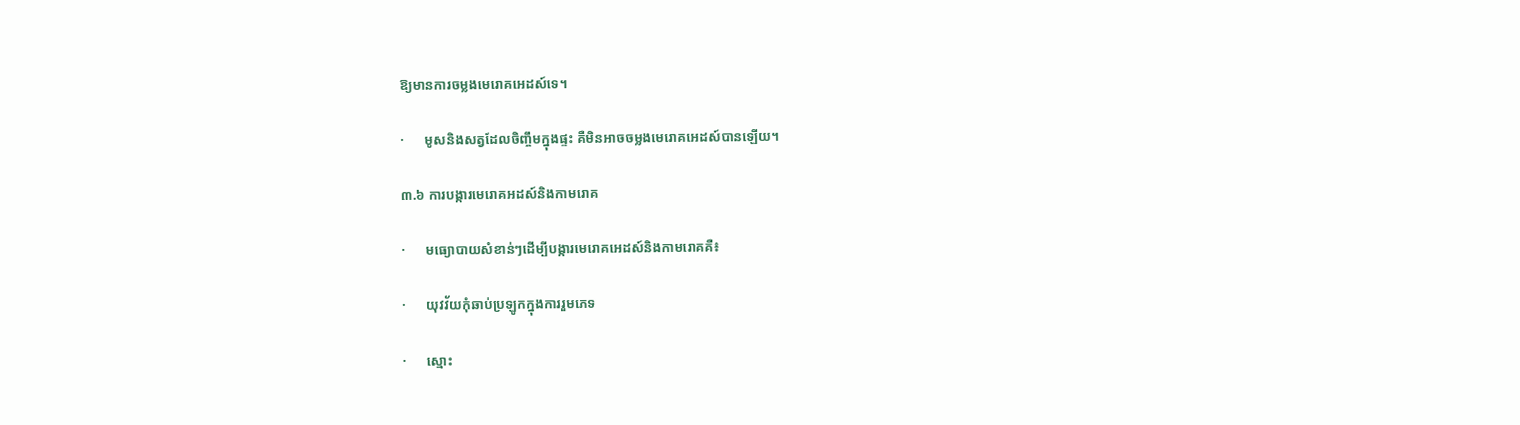ឱ្យមានការចម្លងមេរោគអេដស៍ទេ។

·      មូសនិងសត្វដែលចិញ្ចឹមក្នុងផ្ទះ គឺមិនអាចចម្លងមេរោគអេដស៍បានឡើយ។

៣.៦ ការបង្ការមេរោគអដស៍និងកាមរោគ

·      មធ្យោបាយសំខាន់ៗដើម្បីបង្ការមេរោគអេដស៍និងកាមរោគគឺ៖

·      យុវវ័យកុំឆាប់ប្រឡូកក្នុងការរួមភេទ

·      ស្មោះ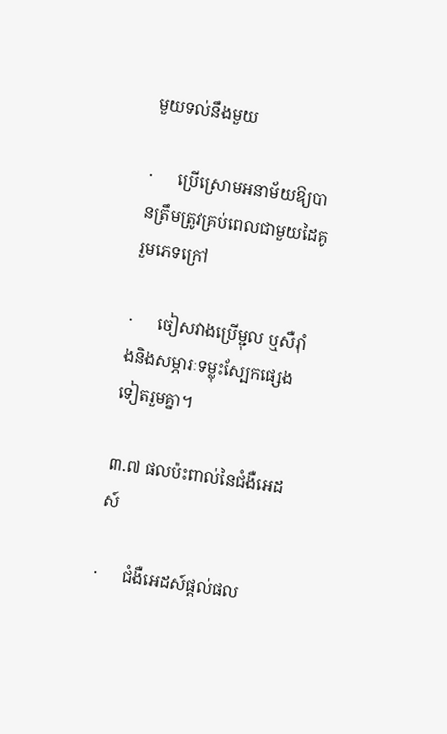មួយទល់នឹងមួយ

·      ប្រើស្រោមអនាម័យឱ្យបានត្រឹមត្រូវគ្រប់ពេលជាមួយដៃគូរួមភេទក្រៅ

·      ចៀសវាងប្រើម្ជុល ឬសឺរ៉ាំងនិងសម្ភារៈទម្លុះស្បែកផ្សេងទៀតរួមគ្នា។

៣.៧ ផលប៉ះពាល់នៃជំងឺអេដស៍

·      ជំងឺអេដស៍ផ្ដល់ផល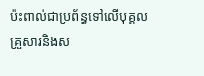ប៉ះពាល់ជាប្រព័ន្ធទៅលើបុគ្គល គ្រួសារនិងស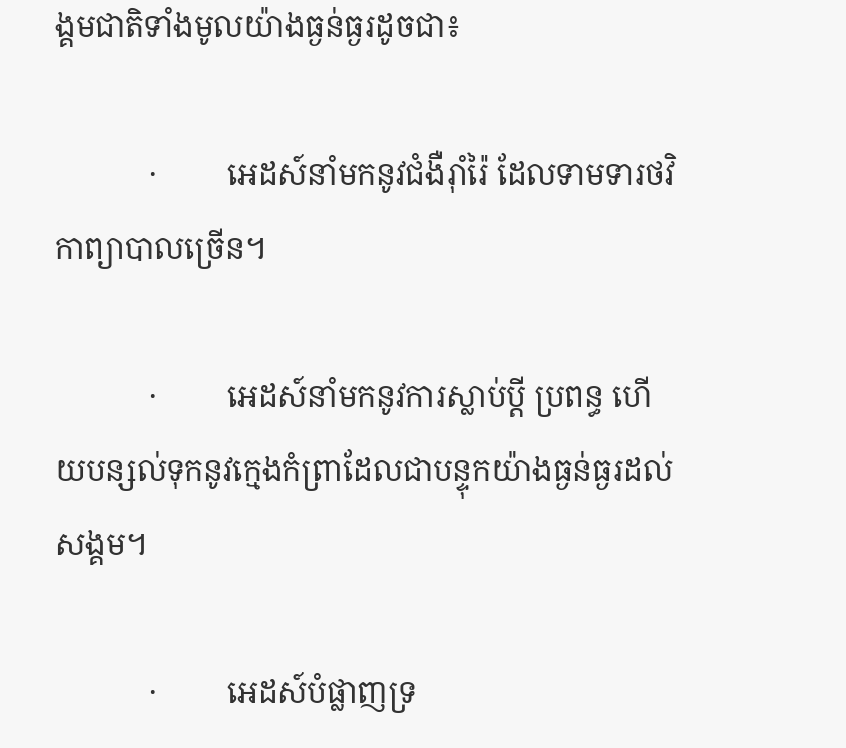ង្គមជាតិទាំងមូលយ៉ាងធ្ងន់ធ្ងរដូចជា៖

            ·         អេដស៍នាំមកនូវជំងឺរ៉ាំរ៉ៃ ដែលទាមទារថវិកាព្យាបាលច្រើន។

            ·         អេដស៍នាំមកនូវការស្លាប់ប្ដី ប្រពន្ធ ហើយបន្សល់ទុកនូវក្មេងកំព្រាដែលជាបន្ទុកយ៉ាងធ្ងន់ធ្ងរដល់សង្គម។

            ·         អេដស៍បំផ្លាញទ្រ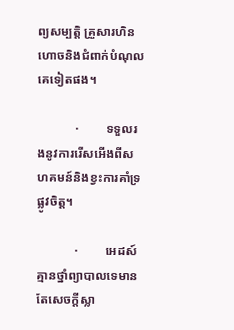ព្យសម្បត្តិ គ្រួសារហិនហោចនិងជំពាក់បំណុលគេទៀតផង។

            ·         ទទួលរងនូវការរើសអើងពីសហគមន៍និងខ្វះការគាំទ្រផ្លូវចិត្ត។

            ·         អេដស៍គ្មានថ្នាំព្យាបាលទេមានតែសេចក្ដីស្លា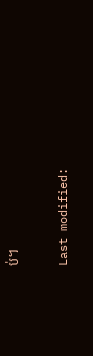ប់។

Last modified: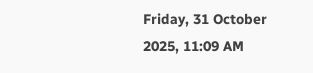Friday, 31 October 2025, 11:09 AM